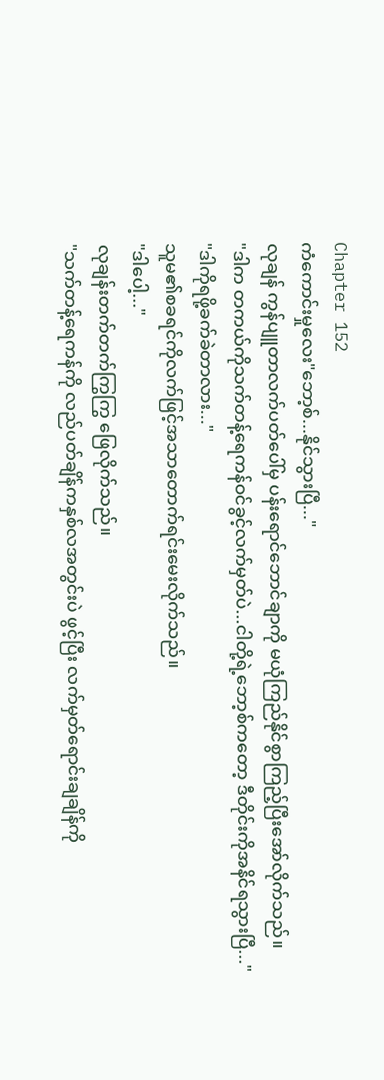Chapter 152
ကံကောင်းမှုလေး"ဘော့စ်...နိုင်သွားပြီ..."
လုချန် ကွန်ပျူတာလက်ပတ်ပေါ်မှ ပန်းရောင်ဘောင်ချာကို မယုံကြည်နိုင်စွာကြည့်ပြီးအော်လိုက်သည်။
"ဒါက တကယ်ကိုသက်တန့်ရေကန်ဝင်ခွင့်လက်မှတ်ပဲ...ငါတို့ရဲ့ဘော့စ်ကတော့ ဒီတိုင်းကိုအနိင်ရသွားပြီ..."
"ဒါကိုရဖို့ခက်ခဲတာလား..."
သူမ၏စခရင်ကိုလက်ဖြင့်အသာတောက်ရင်းမေးလိုက်သည်။
"ဒါပေါ့..."
လုချန်းတက်တက်ကြွကြွ ဖြေလိုက်သည်။
"သက်တန့်ရေကန်ကို လည်ပတ်ချိန်ကနှစ်လအတွင်းပဲ ဖွင့်ပြီး လက်မှတ်ရောင်းချချိန်ကို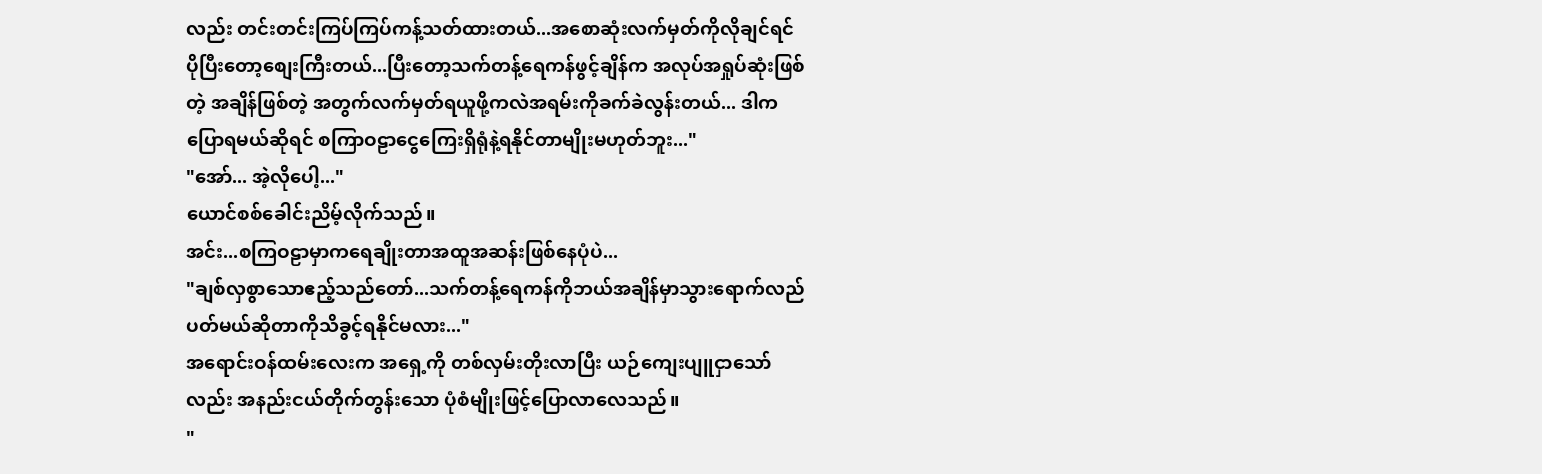လည်း တင်းတင်းကြပ်ကြပ်ကန့်သတ်ထားတယ်...အစောဆုံးလက်မှတ်ကိုလိုချင်ရင် ပိုပြီးတော့စျေးကြီးတယ်...ပြီးတော့သက်တန့်ရေကန်ဖွင့်ချိန်က အလုပ်အရှုပ်ဆုံးဖြစ်တဲ့ အချိန်ဖြစ်တဲ့ အတွက်လက်မှတ်ရယူဖို့ကလဲအရမ်းကိုခက်ခဲလွန်းတယ်... ဒါကပြောရမယ်ဆိုရင် စကြာဝဠာငွေကြေးရှိရုံနဲ့ရနိုင်တာမျိုးမဟုတ်ဘူး..."
"အော်... အဲ့လိုပေါ့..."
ယောင်စစ်ခေါင်းညိမ့်လိုက်သည်။
အင်း...စကြဝဠာမှာကရေချိုးတာအထူအဆန်းဖြစ်နေပုံပဲ...
"ချစ်လှစွာသောဧည့်သည်တော်...သက်တန့်ရေကန်ကိုဘယ်အချိန်မှာသွားရောက်လည်ပတ်မယ်ဆိုတာကိုသိခွင့်ရနိုင်မလား..."
အရောင်းဝန်ထမ်းလေးက အရှေ့ကို တစ်လှမ်းတိုးလာပြီး ယဉ်ကျေးပျူငှာသော်လည်း အနည်းငယ်တိုက်တွန်းသော ပုံစံမျိုးဖြင့်ပြောလာလေသည်။
"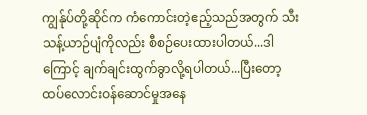ကျွန်ုပ်တို့ဆိုင်က ကံကောင်းတဲ့ဧည့်သည်အတွက် သီးသန့်ယာဉ်ပျံကိုလည်း စီစဉ်ပေးထားပါတယ်...ဒါကြောင့် ချက်ချင်းထွက်ခွာလို့ရပါတယ်...ပြီးတော့ ထပ်လောင်းဝန်ဆောင်မှုအနေ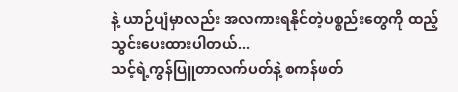နဲ့ ယာဉ်ပျံမှာလည်း အလကားရနိုင်တဲ့ပစ္စည်းတွေကို ထည့်သွင်းပေးထားပါတယ်...
သင့်ရဲ့ကွန်ပြူတာလက်ပတ်နဲ့ စကန်ဖတ်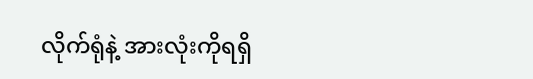လိုက်ရုံနဲ့ အားလုံးကိုရရှိ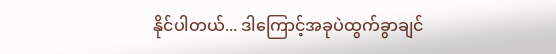နိုင်ပါတယ်... ဒါကြောင့်အခုပဲထွက်ခွာချင်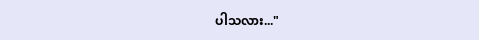ပါသလား..."